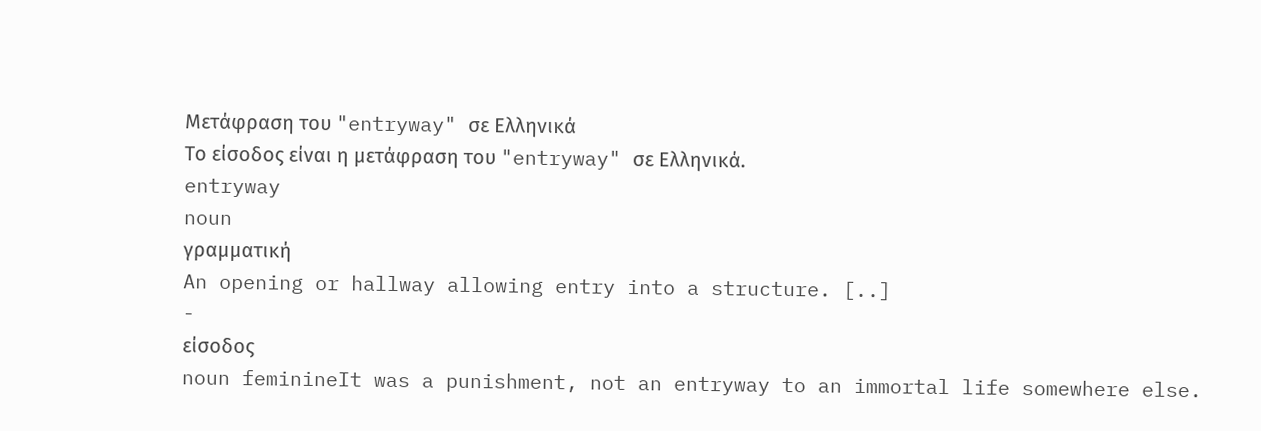Μετάφραση του "entryway" σε Ελληνικά
Το είσοδος είναι η μετάφραση του "entryway" σε Ελληνικά.
entryway
noun
γραμματική
An opening or hallway allowing entry into a structure. [..]
-
είσοδος
noun feminineIt was a punishment, not an entryway to an immortal life somewhere else.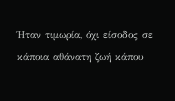Ήταν τιμωρία, όχι είσοδος σε κάποια αθάνατη ζωή κάπου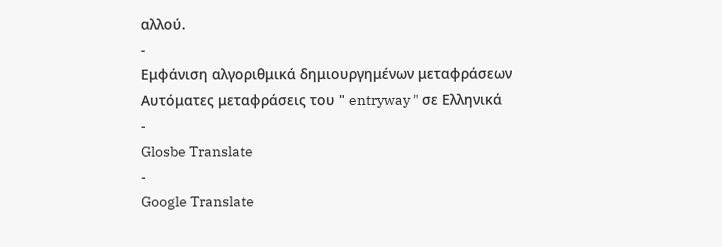αλλού.
-
Εμφάνιση αλγοριθμικά δημιουργημένων μεταφράσεων
Αυτόματες μεταφράσεις του " entryway " σε Ελληνικά
-
Glosbe Translate
-
Google Translate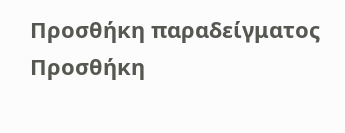Προσθήκη παραδείγματος
Προσθήκη